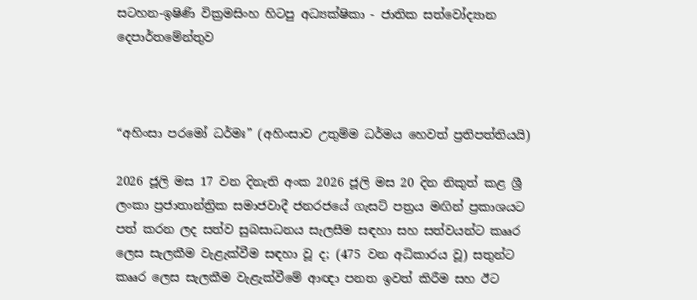සටහන-ඉෂිණි වික්‍රමසිංහ හිටපු අධ්‍යක්ෂිකා - ජාතික සත්වෝද්‍යාන දෙපාර්තමේන්තුව



“අහිංසා පරමෝ ධර්මඃ” (අහිංසාව උතුම්ම ධර්මය හෙවත් ප්‍රතිපත්තියයි)

2026 ජූලි මස 17 වන දිනැති අංක 2026 ජූලි මස 20 දින නිකුත් කළ ශ්‍රී ලංකා ප්‍රජාතාන්ත්‍රික සමාජවාදී ජනරජයේ ගැසට් පත්‍රය මඟින් ප්‍රකාශයට පත් කරන ලද සත්ව සුබසාධනය සැලසීම සඳහා සහ සත්වයන්ට කෲර ලෙස සැලකීම වැළැක්වීම සඳහා වූ ද; (475 වන අධිකාරය වූ) සතුන්ට කෲර ලෙස සැලකීම වැළැක්වීමේ ආඥා පනත ඉවත් කිරීම සහ ඊට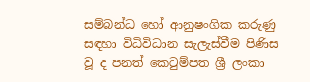සම්බන්ධ හෝ ආනුෂංගික කරුණු සඳහා විධිවිධාන සැලැස්වීම පිණිස වූ ද පනත් කෙටුම්පත ශ්‍රී ලංකා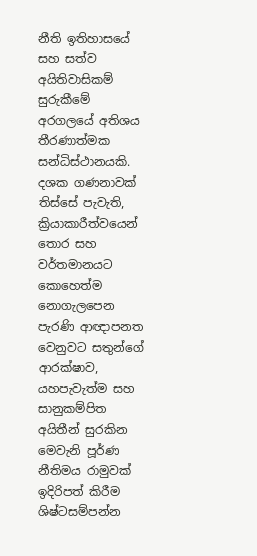නීති ඉතිහාසයේ සහ සත්ව අයිතිවාසිකම් සුරුකීමේ අරගලයේ අතිශය තීරණාත්මක සන්ධිස්ථානයකි. දශක ගණනාවක් තිස්සේ පැවැති, ක්‍රියාකාරීත්වයෙන් තොර සහ වර්තමානයට කොහෙත්ම නොගැලපෙන පැරණි ආඥාපනත වෙනුවට සතුන්ගේ ආරක්ෂාව, යහපැවැත්ම සහ සානුකම්පිත අයිතීන් සුරකින මෙවැනි පූර්ණ නීතිමය රාමුවක් ඉදිරිපත් කිරීම ශිෂ්ටසම්පන්න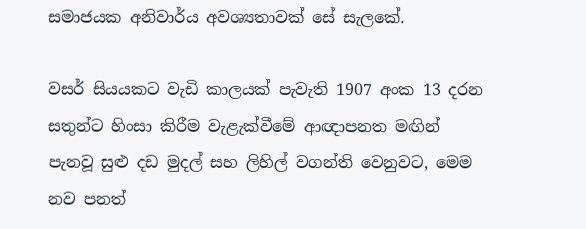සමාජයක අනිවාර්ය අවශ්‍යතාවක් සේ සැලකේ.

වසර් සියයකට වැඩි කාලයක් පැවැති 1907 අංක 13 දරන සතුන්ට හිංසා කිරීම වැළැක්වීමේ ආඥාපනත මඟින් පැනවූ සුළු දඩ මුදල් සහ ලිහිල් වගන්ති වෙනුවට, මෙම නව පනත්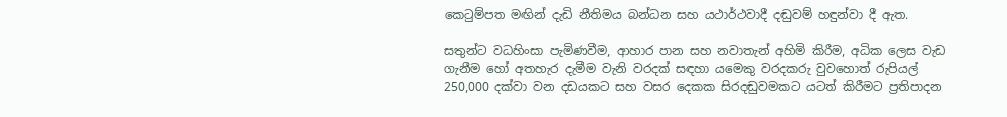කෙටුම්පත මඟින් දැඩි නීතිමය බන්ධන සහ යථාර්ථවාදී දඬුවම් හඳුන්වා දී ඇත.

සතුන්ට වධහිංසා පැමිණවීම, ආහාර පාන සහ නවාතැන් අහිමි කිරීම, අධික ලෙස වැඩ ගැනීම හෝ අතහැර දැමීම වැනි වරදක් සඳහා යමෙකු වරදකරු වුවහොත් රුපියල් 250,000 දක්වා වන දඩයකට සහ වසර දෙකක සිරදඬුවමකට යටත් කිරීමට ප්‍රතිපාදන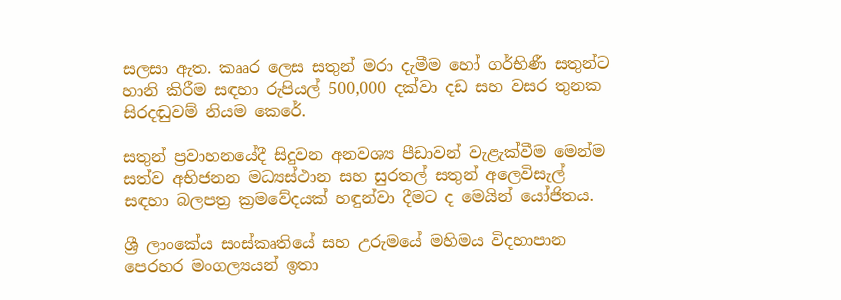සලසා ඇත. කෲර ලෙස සතුන් මරා දැමීම හෝ ගර්භිණී සතුන්ට හානි කිරීම සඳහා රුපියල් 500,000 දක්වා දඩ සහ වසර තුනක සිරදඬුවම් නියම කෙරේ.

සතුන් ප්‍රවාහනයේදී සිදුවන අනවශ්‍ය පීඩාවන් වැළැක්වීම මෙන්ම සත්ව අභිජනන මධ්‍යස්ථාන සහ සුරතල් සතුන් අලෙවිසැල් සඳහා බලපත්‍ර ක්‍රමවේදයක් හඳුන්වා දීමට ද මෙයින් යෝජිතය.

ශ්‍රී ලාංකේය සංස්කෘතියේ සහ උරුමයේ මහිමය විදහාපාන පෙරහර මංගල්‍යයන් ඉතා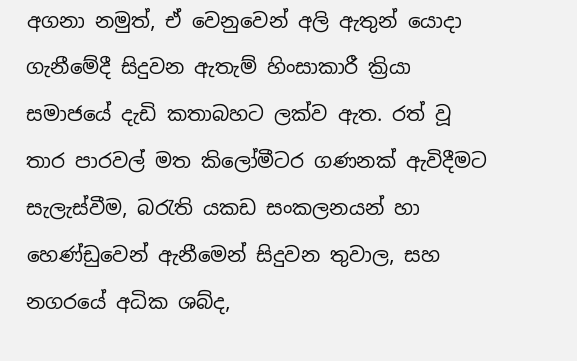අගනා නමුත්, ඒ වෙනුවෙන් අලි ඇතුන් යොදා ගැනීමේදී සිදුවන ඇතැම් හිංසාකාරී ක්‍රියා සමාජයේ දැඩි කතාබහට ලක්ව ඇත. රත් වූ තාර පාරවල් මත කිලෝමීටර ගණනක් ඇවිදීමට සැලැස්වීම, බරැති යකඩ සංකලනයන් හා හෙණ්ඩුවෙන් ඇනීමෙන් සිදුවන තුවාල, සහ නගරයේ අධික ශබ්ද,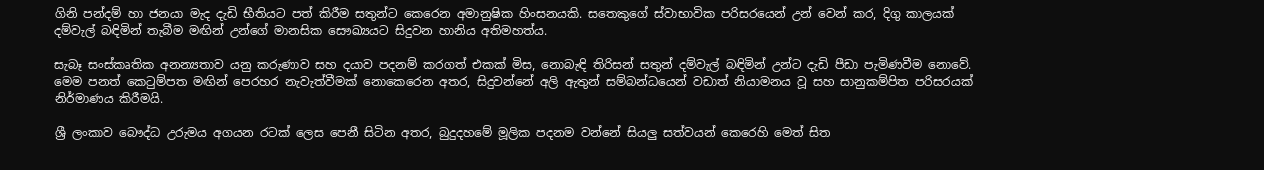ගිනි පන්දම් හා ජනයා මැද දැඩි භීතියට පත් කිරීම සතුන්ට කෙරෙන අමානුෂික හිංසනයකි. සතෙකුගේ ස්වාභාවික පරිසරයෙන් උන් වෙන් කර, දිගු කාලයක් දම්වැල් බඳිමින් තැබීම මඟින් උන්ගේ මානසික සෞඛ්‍යයට සිදුවන හානිය අතිමහත්ය.

සැබෑ සංස්කෘතික අනන්‍යතාව යනු කරුණාව සහ දයාව පදනම් කරගත් එකක් මිස, නොබැඳි තිරිසන් සතුන් දම්වැල් බඳිමින් උන්ට දැඩි පීඩා පැමිණවීම නොවේ. මෙම පනත් කෙටුම්පත මඟින් පෙරහර නැවැත්වීමක් නොකෙරෙන අතර, සිදුවන්නේ අලි ඇතුන් සම්බන්ධයෙන් වඩාත් නියාමනය වූ සහ සානුකම්පිත පරිසරයක් නිර්මාණය කිරීමයි.

ශ්‍රී ලංකාව බෞද්ධ උරුමය අගයන රටක් ලෙස පෙනී සිටින අතර, බුදුදහමේ මූලික පදනම වන්නේ සියලු‍ සත්වයන් කෙරෙහි මෙත් සිත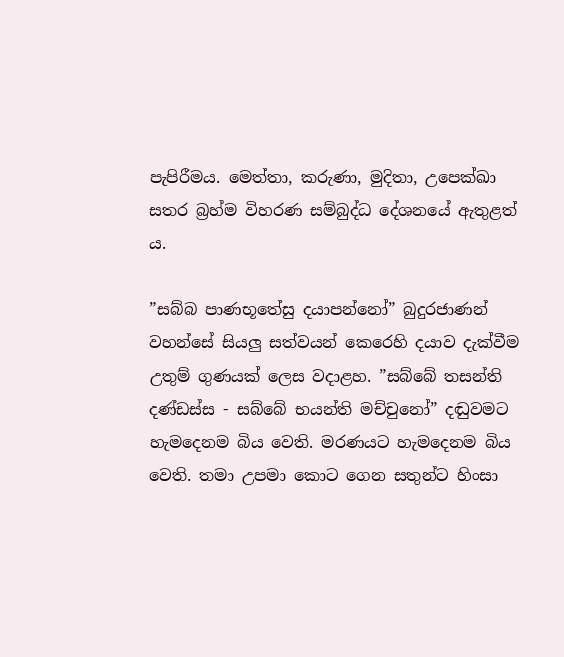පැපිරීමය. මෙත්තා, කරුණා, මුදිතා, උපෙක්ඛා සතර බ්‍රහ්ම විහරණ සම්බුද්ධ දේශනයේ ඇතුළත් ය.

”සබ්බ පාණභූතේසු දයාපන්නෝ” බුදුරජාණන් වහන්සේ සියලු‍ සත්වයන් කෙරෙහි දයාව දැක්වීම උතුම් ගුණයක් ලෙස වදාළහ. ”සබ්බේ තසන්ති දණ්ඩස්ස - සබ්බේ භයන්ති මච්චුනෝ” දඬුවමට හැමදෙනම බිය වෙති. මරණයට හැමදෙනම බිය වෙති. තමා උපමා කොට ගෙන සතුන්ට හිංසා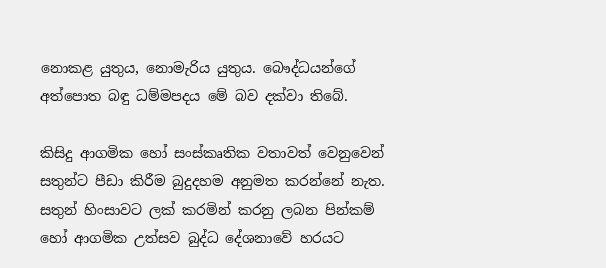නොකළ යුතුය, නොමැරිය යුතුය. බෞද්ධයන්ගේ අත්පොත බඳු ධම්මපදය මේ බව දක්වා තිබේ.

කිසිදු ආගමික හෝ සංස්කෘතික වතාවත් වෙනුවෙන් සතුන්ට පීඩා කිරීම බුදුදහම අනුමත කරන්නේ නැත. සතුන් හිංසාවට ලක් කරමින් කරනු ලබන පින්කම් හෝ ආගමික උත්සව බුද්ධ දේශනාවේ හරයට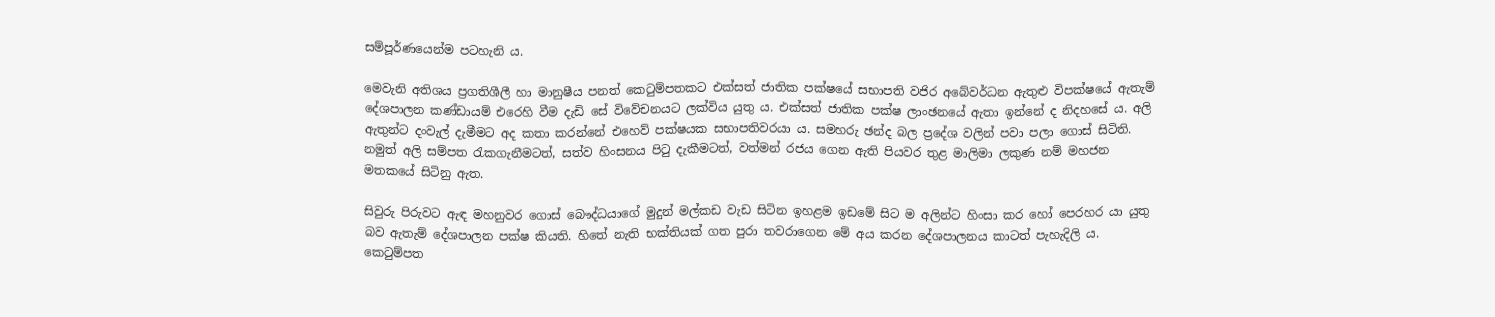සම්පූර්ණයෙන්ම පටහැනි ය.

මෙවැනි අතිශය ප්‍රගතිශීලී හා මානුෂීය පනත් කෙටුම්පතකට එක්සත් ජාතික පක්ෂයේ සභාපති වජිර අබේවර්ධන ඇතුළු විපක්ෂයේ ඇතැම් දේශපාලන කණ්ඩායම් එරෙහි වීම දැඩි සේ විවේචනයට ලක්විය යුතු ය. එක්සත් ජාතික පක්ෂ ලාංඡනයේ ඇතා ඉන්නේ ද නිදහසේ ය. අලි ඇතුන්ට දංවැල් දැමීමට අද කතා කරන්නේ එහෙව් පක්ෂයක සභාපතිවරයා ය. සමහරු ඡන්ද බල ප්‍රදේශ වලින් පවා පලා ගොස් සිටිති. නමුත් අලි සම්පත රැකගැනීමටත්, සත්ව හිංසනය පිටු දැකීමටත්, වත්මන් රජය ගෙන ඇති පියවර තුළ මාලිමා ලකුණ නම් මහජන මතකයේ සිටිනු ඇත.

සිවුරු පිරුවට ඇඳ මහනුවර ගොස් බෞද්ධයාගේ මුදුන් මල්කඩ වැඩ සිටින ඉහළම ඉඩමේ සිට ම අලින්ට හිංසා කර හෝ පෙරහර යා යුතු බව ඇතැම් දේශපාලන පක්ෂ කියති. හිතේ නැති භක්තියක් ගත පුරා තවරාගෙන මේ අය කරන දේශපාලනය කාටත් පැහැදිලි ය. කෙටුම්පත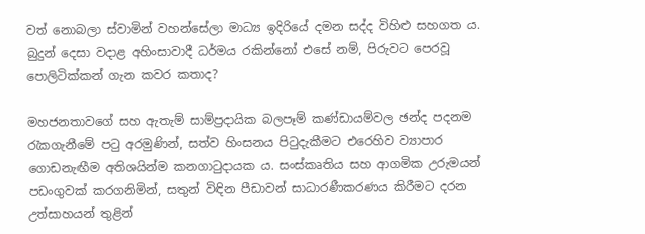වත් නොබලා ස්වාමින් වහන්සේලා මාධ්‍ය ඉදිරියේ දමන සද්ද විහිළු සහගත ය. බුදුන් දෙසා වදාළ අහිංසාවාදී ධර්මය රකින්නෝ එසේ නම්, පිරුවට පෙරවූ පොලිටික්කන් ගැන කවර කතාද?

මහජනතාවගේ සහ ඇතැම් සාම්ප්‍රදායික බලපෑම් කණ්ඩායම්වල ඡන්ද පදනම රැකගැනීමේ පටු අරමුණින්, සත්ව හිංසනය පිටුදැකීමට එරෙහිව ව්‍යාපාර ගොඩනැඟීම අතිශයින්ම කනගාටුදායක ය. සංස්කෘතිය සහ ආගමික උරුමයන් පඩංගුවක් කරගනිමින්, සතුන් විඳින පීඩාවන් සාධාරණීකරණය කිරීමට දරන උත්සාහයන් තුළින්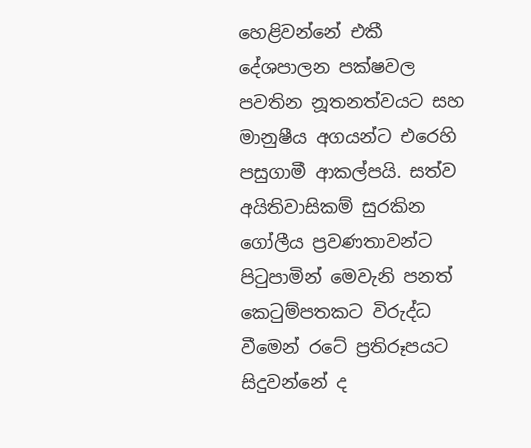හෙළිවන්නේ එකී දේශපාලන පක්ෂවල පවතින නූතනත්වයට සහ මානුෂීය අගයන්ට එරෙහි පසුගාමී ආකල්පයි. සත්ව අයිතිවාසිකම් සුරකින ගෝලීය ප්‍රවණතාවන්ට පිටුපාමින් මෙවැනි පනත් කෙටුම්පතකට විරුද්ධ වීමෙන් රටේ ප්‍රතිරූපයට සිදුවන්නේ ද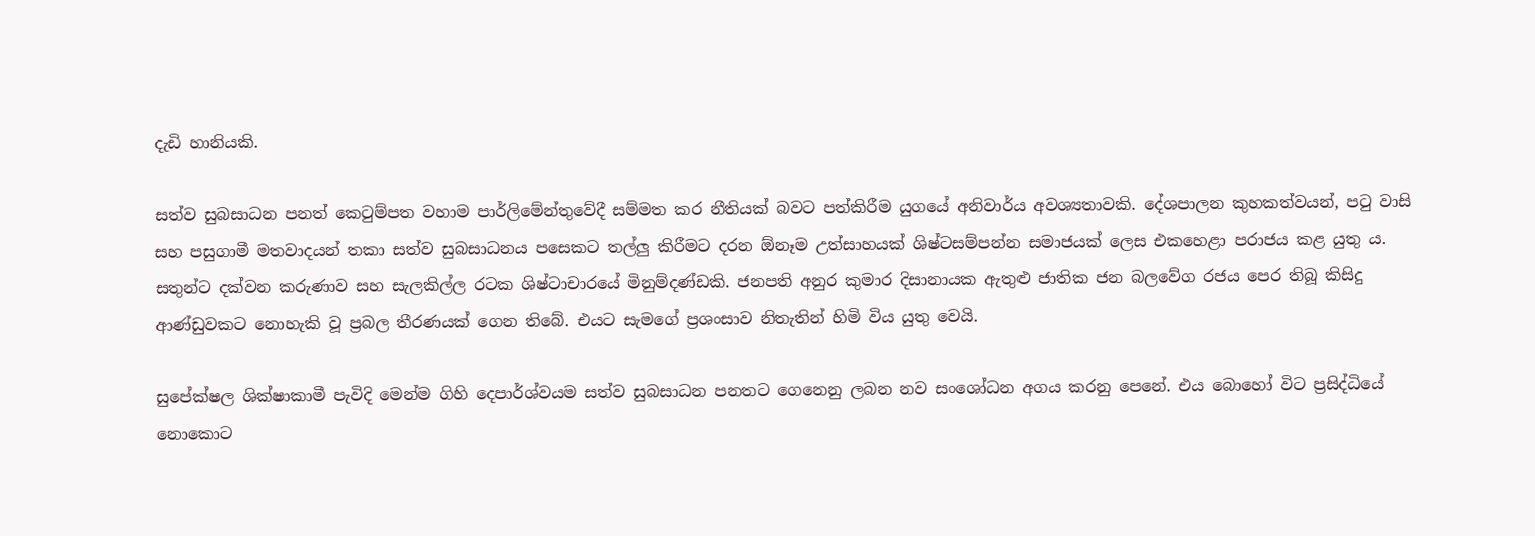දැඩි හානියකි.

සත්ව සුබසාධන පනත් කෙටුම්පත වහාම පාර්ලිමේන්තුවේදී සම්මත කර නීතියක් බවට පත්කිරීම යුගයේ අනිවාර්ය අවශ්‍යතාවකි. දේශපාලන කුහකත්වයන්, පටු වාසි සහ පසුගාමී මතවාදයන් තකා සත්ව සුබසාධනය පසෙකට තල්ලු‍ කිරීමට දරන ඕනෑම උත්සාහයක් ශිෂ්ටසම්පන්න සමාජයක් ලෙස එකහෙළා පරාජය කළ යුතු ය. සතුන්ට දක්වන කරුණාව සහ සැලකිල්ල රටක ශිෂ්ටාචාරයේ මිනුම්දණ්ඩකි. ජනපති අනුර කුමාර දිසානායක ඇතුළු ජාතික ජන බලවේග රජය පෙර තිබූ කිසිදු ආණ්ඩුවකට නොහැකි වූ ප්‍රබල තීරණයක් ගෙන තිබේ. එයට සැමගේ ප්‍රශංසාව නිතැතින් හිමි විය යුතු වෙයි.

සුපේක්ෂල ශික්ෂාකාමී පැවිදි මෙන්ම ගිහි දෙපාර්ශ්වයම සත්ව සුබසාධන පනතට ගෙනෙනු ලබන නව සංශෝධන අගය කරනු පෙනේ. එය බොහෝ විට ප්‍රසිද්ධියේ නොකොට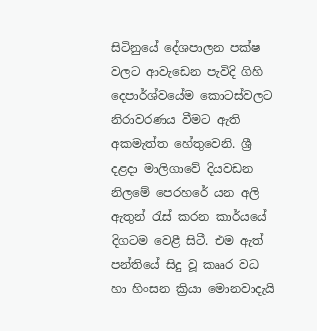සිටිනුයේ දේශපාලන පක්ෂ වලට ආවැඩෙන පැවිදි ගිහි දෙපාර්ශ්වයේම කොටස්වලට නිරාවරණය වීමට ඇති අකමැත්ත හේතුවෙනි. ශ්‍රී දළදා මාලිගාවේ දියවඩන නිලමේ පෙරහරේ යන අලි ඇතුන් රැස් කරන කාර්යයේ දිගටම වෙළී සිටී. එම ඇත් පන්තියේ සිදු වූ කෲර වධ හා හිංසන ක්‍රියා මොනවාදැයි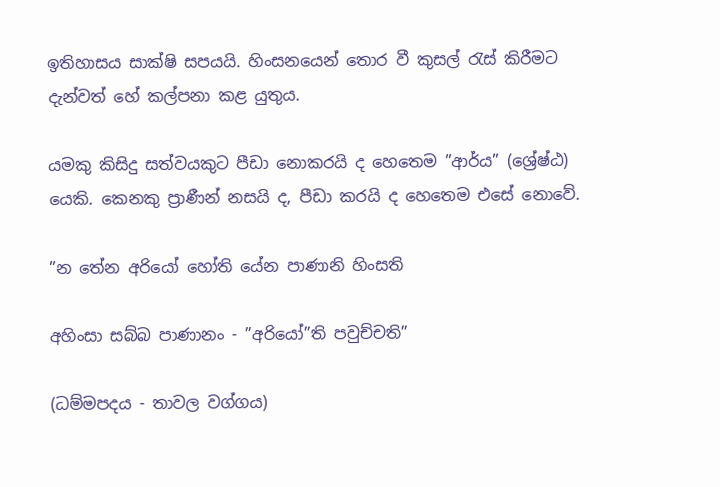ඉතිහාසය සාක්ෂි සපයයි. හිංසනයෙන් තොර වී කුසල් රැස් කිරීමට දැන්වත් හේ කල්පනා කළ යුතුය.

යමකු කිසිදු සත්වයකුට පීඩා නොකරයි ද හෙතෙම ”ආර්ය” (ශ්‍රේෂ්ඨ) යෙකි. කෙනකු ප්‍රාණීන් නසයි ද, පීඩා කරයි ද හෙතෙම එසේ නොවේ.

”න තේන අරියෝ හෝති යේන පාණානි හිංසති

අහිංසා සබ්බ පාණානං - ”අරියෝ”ති පවුච්චති”

(ධම්මපදය - තාවල වග්ගය)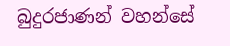බුදුරජාණන් වහන්සේ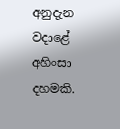අනුදැන වදාළේ අහිංසා දහමකි.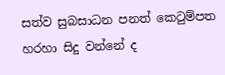සත්ව සුබසාධන පනත් කෙටුම්පත හරහා සිදු වන්නේ ද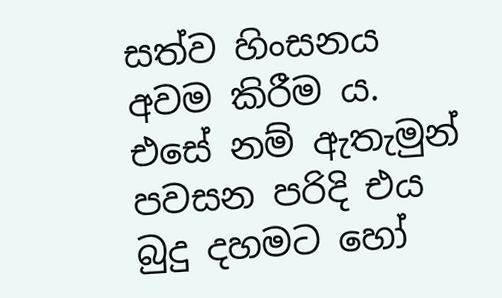සත්ව හිංසනය අවම කිරීම ය. එසේ නම් ඇතැමුන් පවසන පරිදි එය බුදු දහමට හෝ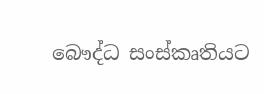බෞද්ධ සංස්කෘතියට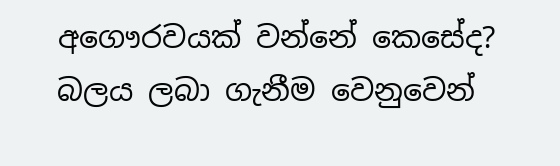අගෞරවයක් වන්නේ කෙසේද? බලය ලබා ගැනීම වෙනුවෙන්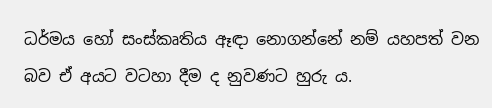ධර්මය හෝ සංස්කෘතිය ඈඳා නොගන්නේ නම් යහපත් වන බව ඒ අයට වටහා දීම ද නුවණට හුරු ය.